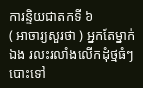ការន្ទិយជាតកទី ៦
( អាចារ្យសួរថា ) អ្នកតែម្នាក់ឯង រលះរលាំងលើកដុំថ្មធំៗ បោះទៅ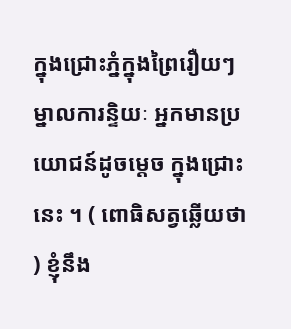ក្នុងជ្រោះភ្នំក្នុងព្រៃរឿយៗ ម្នាលការន្ទិយៈ អ្នកមានប្រយោជន៍ដូចម្តេច ក្នុងជ្រោះនេះ ។ ( ពោធិសត្វឆ្លើយថា ) ខ្ញុំនឹង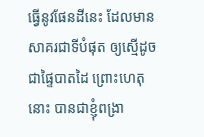ធ្វើនូវផែនដីនេះ ដែលមាន សាគរជាទីបំផុត ឲ្យស្មើដូចជាផ្ទៃបាតដៃ ព្រោះហេតុនោះ បានជាខ្ញុំពង្រា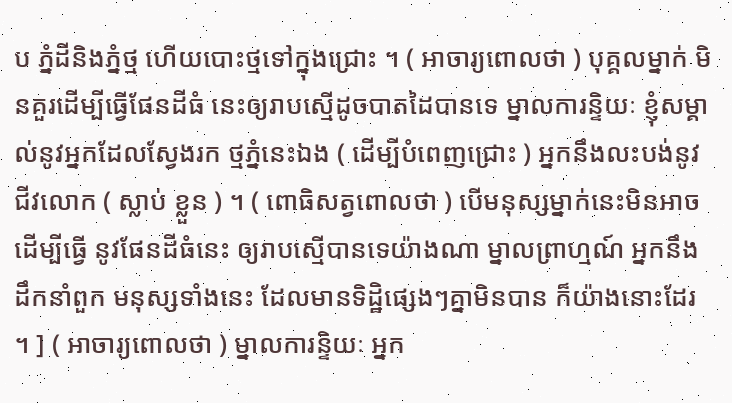ប ភ្នំដីនិងភ្នំថ្ម ហើយបោះថ្មទៅក្នុងជ្រោះ ។ ( អាចារ្យពោលថា ) បុគ្គលម្នាក់ មិនគួរដើម្បីធ្វើផែនដីធំ នេះឲ្យរាបស្មើដូចបាតដៃបានទេ ម្នាលការន្ទិយៈ ខ្ញុំសម្គាល់នូវអ្នកដែលស្វែងរក ថ្មភ្នំនេះឯង ( ដើម្បីបំពេញជ្រោះ ) អ្នកនឹងលះបង់នូវជីវលោក ( ស្លាប់ ខ្លួន ) ។ ( ពោធិសត្វពោលថា ) បើមនុស្សម្នាក់នេះមិនអាចដើម្បីធ្វើ នូវផែនដីធំនេះ ឲ្យរាបស្មើបានទេយ៉ាងណា ម្នាលព្រាហ្មណ៍ អ្នកនឹងដឹកនាំពួក មនុស្សទាំងនេះ ដែលមានទិដ្ឋិផ្សេងៗគ្នាមិនបាន ក៏យ៉ាងនោះដែរ ។ ] ( អាចារ្យពោលថា ) ម្នាលការន្ទិយៈ អ្នក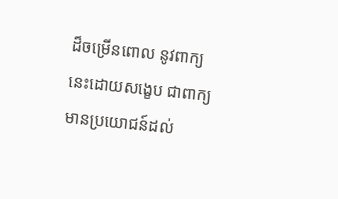ដ៏ចម្រើនពោល នូវពាក្យនេះដោយសង្ខេប ជាពាក្យមានប្រយោជន៍ដល់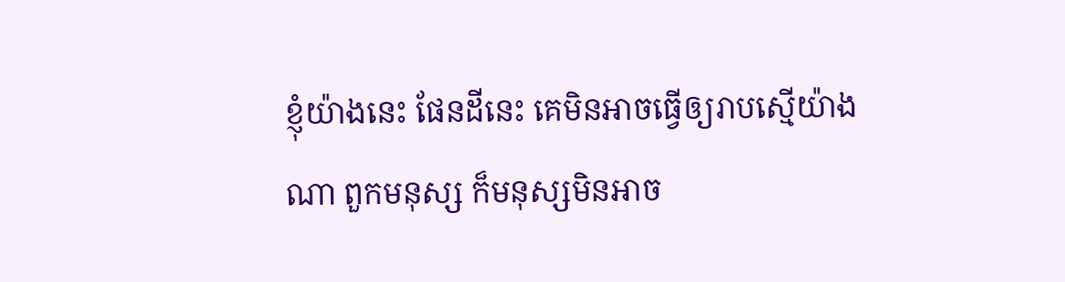ខ្ញុំយ៉ាងនេះ ផែនដីនេះ គេមិនអាចធ្វើឲ្យរាបស្មើយ៉ាងណា ពួកមនុស្ស ក៏មនុស្សមិនអាច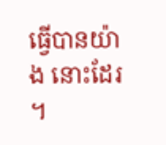ធ្វើបានយ៉ាង នោះដែរ ។